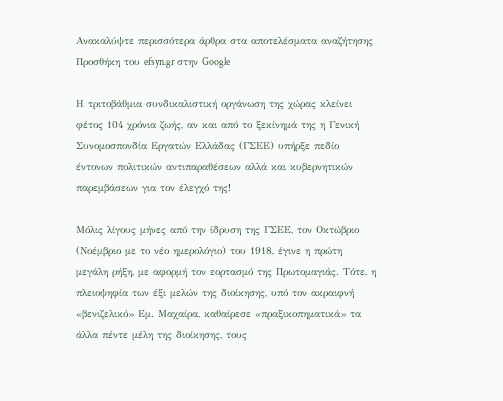Ανακαλύψτε περισσότερα άρθρα στα αποτελέσματα αναζήτησης
Προσθήκη του efsyn.gr στην Google

Η τριτοβάθμια συνδικαλιστική οργάνωση της χώρας κλείνει φέτος 104 χρόνια ζωής, αν και από το ξεκίνημά της η Γενική Συνομοσπονδία Εργατών Ελλάδας (ΓΣΕΕ) υπήρξε πεδίο έντονων πολιτικών αντιπαραθέσεων αλλά και κυβερνητικών παρεμβάσεων για τον έλεγχό της!

Μόλις λίγους μήνες από την ίδρυση της ΓΣΕΕ, τον Οκτώβριο (Νοέμβριο με το νέο ημερολόγιο) του 1918, έγινε η πρώτη μεγάλη ρήξη, με αφορμή τον εορτασμό της Πρωτομαγιάς. Τότε, η πλειοψηφία των έξι μελών της διοίκησης, υπό τον ακραιφνή «βενιζελικό» Εμ. Μαχαίρα, καθαίρεσε «πραξικοπηματικά» τα άλλα πέντε μέλη της διοίκησης, τους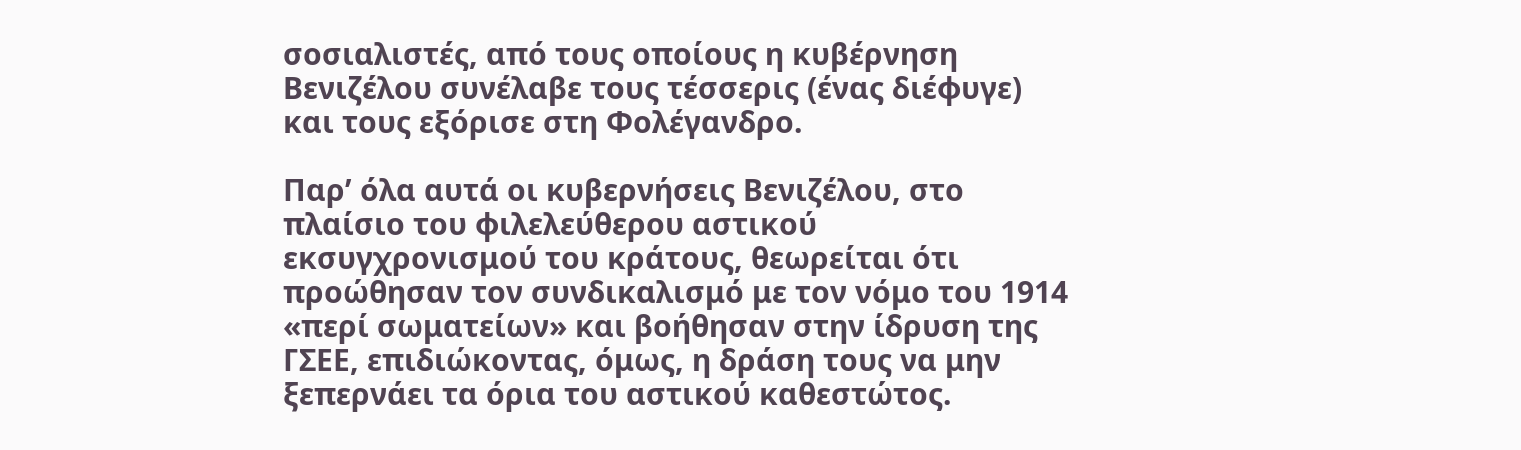σοσιαλιστές, από τους οποίους η κυβέρνηση Βενιζέλου συνέλαβε τους τέσσερις (ένας διέφυγε) και τους εξόρισε στη Φολέγανδρο.

Παρ’ όλα αυτά οι κυβερνήσεις Βενιζέλου, στο πλαίσιο του φιλελεύθερου αστικού εκσυγχρονισμού του κράτους, θεωρείται ότι προώθησαν τον συνδικαλισμό με τον νόμο του 1914 «περί σωματείων» και βοήθησαν στην ίδρυση της ΓΣΕΕ, επιδιώκοντας, όμως, η δράση τους να μην ξεπερνάει τα όρια του αστικού καθεστώτος.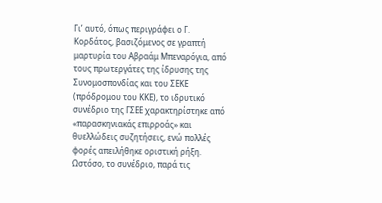Γι’ αυτό, όπως περιγράφει ο Γ. Κορδάτος, βασιζόμενος σε γραπτή μαρτυρία του Αβραάμ Μπεναρόγια, από τους πρωτεργάτες της ίδρυσης της Συνομοσπονδίας και του ΣΕΚΕ (πρόδρομου του ΚΚΕ), το ιδρυτικό συνέδριο της ΓΣΕΕ χαρακτηρίστηκε από «παρασκηνιακάς επιρροάς» και θυελλώδεις συζητήσεις, ενώ πολλές φορές απειλήθηκε οριστική ρήξη. Ωστόσο, το συνέδριο, παρά τις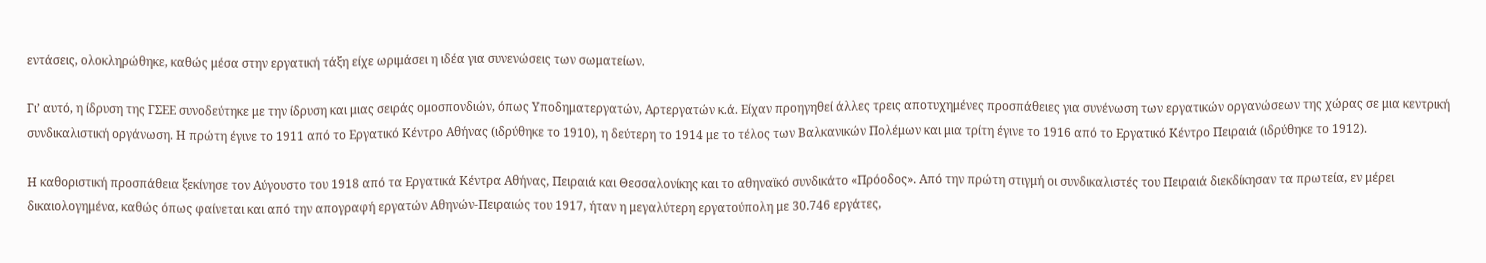εντάσεις, ολοκληρώθηκε, καθώς μέσα στην εργατική τάξη είχε ωριμάσει η ιδέα για συνενώσεις των σωματείων.

Γι’ αυτό, η ίδρυση της ΓΣΕΕ συνοδεύτηκε με την ίδρυση και μιας σειράς ομοσπονδιών, όπως Υποδηματεργατών, Αρτεργατών κ.ά. Είχαν προηγηθεί άλλες τρεις αποτυχημένες προσπάθειες για συνένωση των εργατικών οργανώσεων της χώρας σε μια κεντρική συνδικαλιστική οργάνωση. Η πρώτη έγινε το 1911 από το Εργατικό Κέντρο Αθήνας (ιδρύθηκε το 1910), η δεύτερη το 1914 με το τέλος των Βαλκανικών Πολέμων και μια τρίτη έγινε το 1916 από το Εργατικό Κέντρο Πειραιά (ιδρύθηκε το 1912).

Η καθοριστική προσπάθεια ξεκίνησε τον Αύγουστο του 1918 από τα Εργατικά Κέντρα Αθήνας, Πειραιά και Θεσσαλονίκης και το αθηναϊκό συνδικάτο «Πρόοδος». Από την πρώτη στιγμή οι συνδικαλιστές του Πειραιά διεκδίκησαν τα πρωτεία, εν μέρει δικαιολογημένα, καθώς όπως φαίνεται και από την απογραφή εργατών Αθηνών-Πειραιώς του 1917, ήταν η μεγαλύτερη εργατούπολη με 30.746 εργάτες,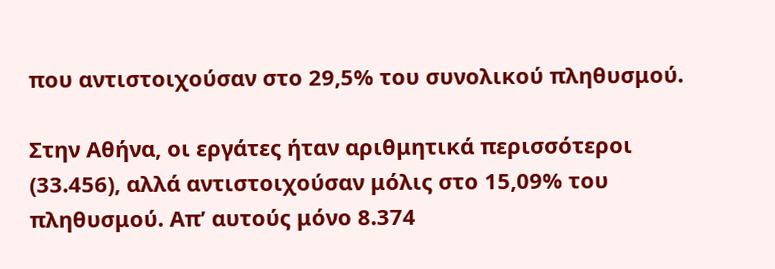που αντιστοιχούσαν στο 29,5% του συνολικού πληθυσμού.

Στην Αθήνα, οι εργάτες ήταν αριθμητικά περισσότεροι (33.456), αλλά αντιστοιχούσαν μόλις στο 15,09% του πληθυσμού. Απ’ αυτούς μόνο 8.374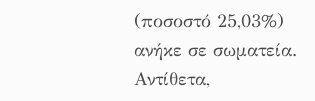(ποσοστό 25,03%) ανήκε σε σωματεία. Αντίθετα,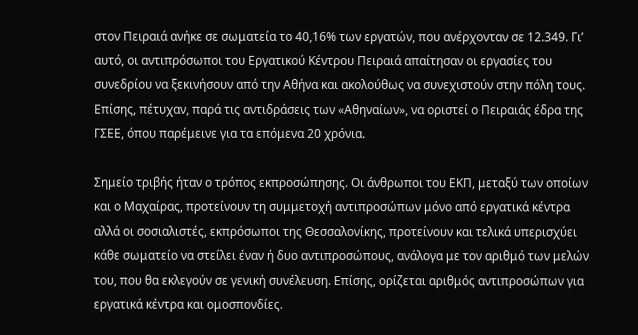στον Πειραιά ανήκε σε σωματεία το 40,16% των εργατών, που ανέρχονταν σε 12.349. Γι’ αυτό, οι αντιπρόσωποι του Εργατικού Κέντρου Πειραιά απαίτησαν οι εργασίες του συνεδρίου να ξεκινήσουν από την Αθήνα και ακολούθως να συνεχιστούν στην πόλη τους. Επίσης, πέτυχαν, παρά τις αντιδράσεις των «Αθηναίων», να οριστεί ο Πειραιάς έδρα της ΓΣΕΕ, όπου παρέμεινε για τα επόμενα 20 χρόνια.

Σημείο τριβής ήταν ο τρόπος εκπροσώπησης. Οι άνθρωποι του ΕΚΠ, μεταξύ των οποίων και ο Μαχαίρας, προτείνουν τη συμμετοχή αντιπροσώπων μόνο από εργατικά κέντρα αλλά οι σοσιαλιστές, εκπρόσωποι της Θεσσαλονίκης, προτείνουν και τελικά υπερισχύει κάθε σωματείο να στείλει έναν ή δυο αντιπροσώπους, ανάλογα με τον αριθμό των μελών του, που θα εκλεγούν σε γενική συνέλευση. Επίσης, ορίζεται αριθμός αντιπροσώπων για εργατικά κέντρα και ομοσπονδίες.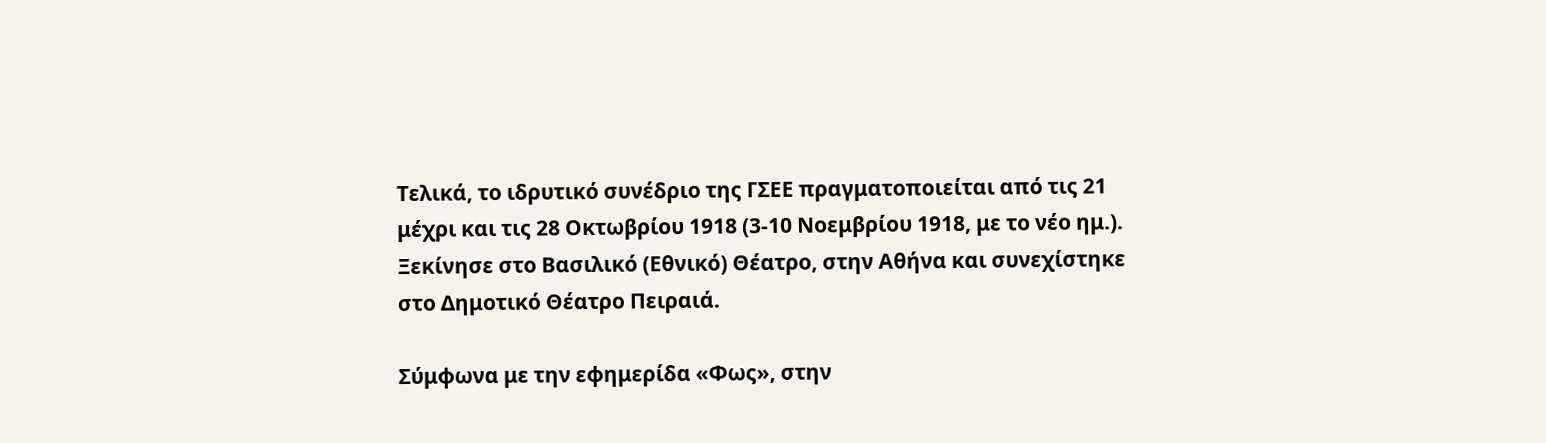Τελικά, το ιδρυτικό συνέδριο της ΓΣΕΕ πραγματοποιείται από τις 21 μέχρι και τις 28 Οκτωβρίου 1918 (3-10 Νοεμβρίου 1918, με το νέο ημ.). Ξεκίνησε στο Βασιλικό (Εθνικό) Θέατρο, στην Αθήνα και συνεχίστηκε στο Δημοτικό Θέατρο Πειραιά.

Σύμφωνα με την εφημερίδα «Φως», στην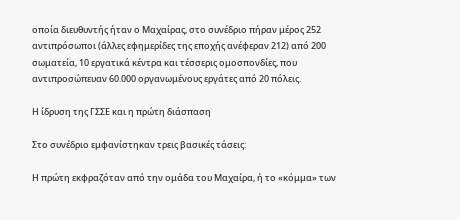οποία διευθυντής ήταν ο Μαχαίρας, στο συνέδριο πήραν μέρος 252 αντιπρόσωποι (άλλες εφημερίδες της εποχής ανέφεραν 212) από 200 σωματεία, 10 εργατικά κέντρα και τέσσερις ομοσπονδίες, που αντιπροσώπευαν 60.000 οργανωμένους εργάτες από 20 πόλεις.

Η ίδρυση της ΓΣΣΕ και η πρώτη διάσπαση

Στο συνέδριο εμφανίστηκαν τρεις βασικές τάσεις:

Η πρώτη εκφραζόταν από την ομάδα του Μαχαίρα, ή το «κόμμα» των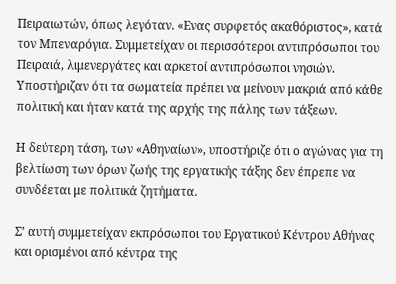Πειραιωτών, όπως λεγόταν. «Ενας συρφετός ακαθόριστος», κατά τον Μπεναρόγια. Συμμετείχαν οι περισσότεροι αντιπρόσωποι του Πειραιά, λιμενεργάτες και αρκετοί αντιπρόσωποι νησιών. Υποστήριζαν ότι τα σωματεία πρέπει να μείνουν μακριά από κάθε πολιτική και ήταν κατά της αρχής της πάλης των τάξεων.

Η δεύτερη τάση, των «Αθηναίων», υποστήριζε ότι ο αγώνας για τη βελτίωση των όρων ζωής της εργατικής τάξης δεν έπρεπε να συνδέεται με πολιτικά ζητήματα.

Σ’ αυτή συμμετείχαν εκπρόσωποι του Εργατικού Κέντρου Αθήνας και ορισμένοι από κέντρα της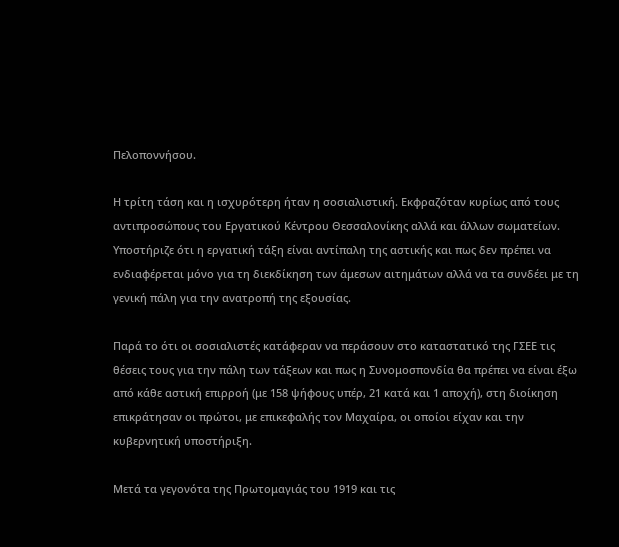Πελοποννήσου.

Η τρίτη τάση και η ισχυρότερη ήταν η σοσιαλιστική. Εκφραζόταν κυρίως από τους αντιπροσώπους του Εργατικού Κέντρου Θεσσαλονίκης αλλά και άλλων σωματείων. Υποστήριζε ότι η εργατική τάξη είναι αντίπαλη της αστικής και πως δεν πρέπει να ενδιαφέρεται μόνο για τη διεκδίκηση των άμεσων αιτημάτων αλλά να τα συνδέει με τη γενική πάλη για την ανατροπή της εξουσίας.

Παρά το ότι οι σοσιαλιστές κατάφεραν να περάσουν στο καταστατικό της ΓΣΕΕ τις θέσεις τους για την πάλη των τάξεων και πως η Συνομοσπονδία θα πρέπει να είναι έξω από κάθε αστική επιρροή (με 158 ψήφους υπέρ, 21 κατά και 1 αποχή), στη διοίκηση επικράτησαν οι πρώτοι, με επικεφαλής τον Μαχαίρα, οι οποίοι είχαν και την κυβερνητική υποστήριξη.

Μετά τα γεγονότα της Πρωτομαγιάς του 1919 και τις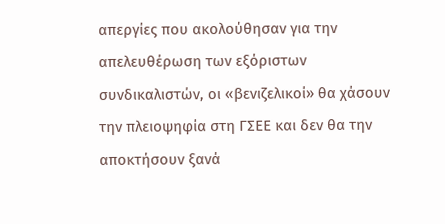απεργίες που ακολούθησαν για την απελευθέρωση των εξόριστων συνδικαλιστών, οι «βενιζελικοί» θα χάσουν την πλειοψηφία στη ΓΣΕΕ και δεν θα την αποκτήσουν ξανά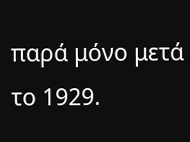παρά μόνο μετά το 1929.